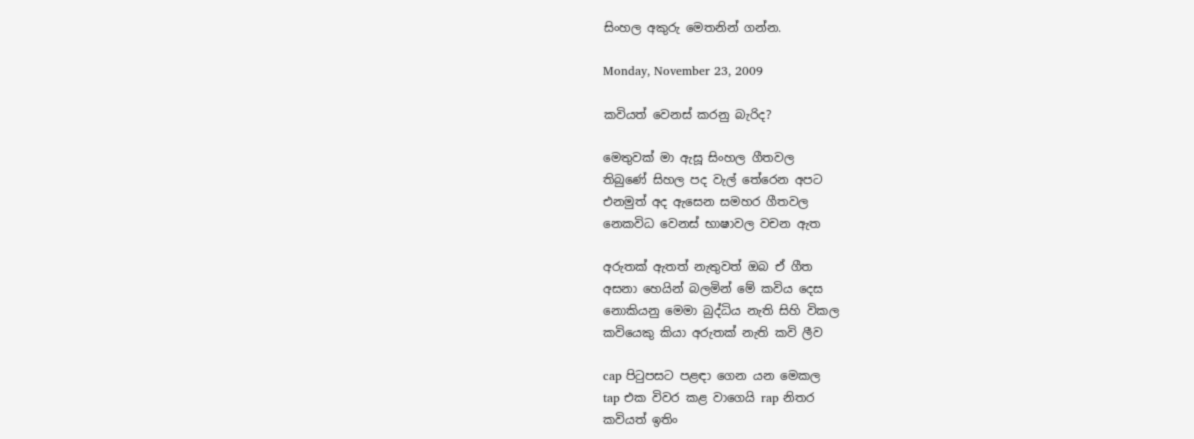සිංහල අකුරු මෙතනින් ගන්න.

Monday, November 23, 2009

කවියත් වෙනස් කරනු බැරිද?

මෙතුවක් මා ඇසූ සිංහල ගීතවල
තිබුණේ සිහල පද වැල් තේරෙන අපට
එනමුත් අද ඇසෙන සමහර ගීතවල
නෙකවිධ වෙනස් භාෂාවල වචන ඇත

අරුතක් ඇතත් නැතුවත් ඔබ ඒ ගීත
අසනා හෙයින් බලමින් මේ කවිය දෙස
නොකියනු මෙමා බුද්ධිය නැති සිහි විකල
කවියෙකු කියා අරුතක් නැති කවි ලීව

cap පිටුපසට පළඳා ගෙන යන මෙකල
tap එක විවර කළ වාගෙයි rap නිතර
කවියත් ඉතිං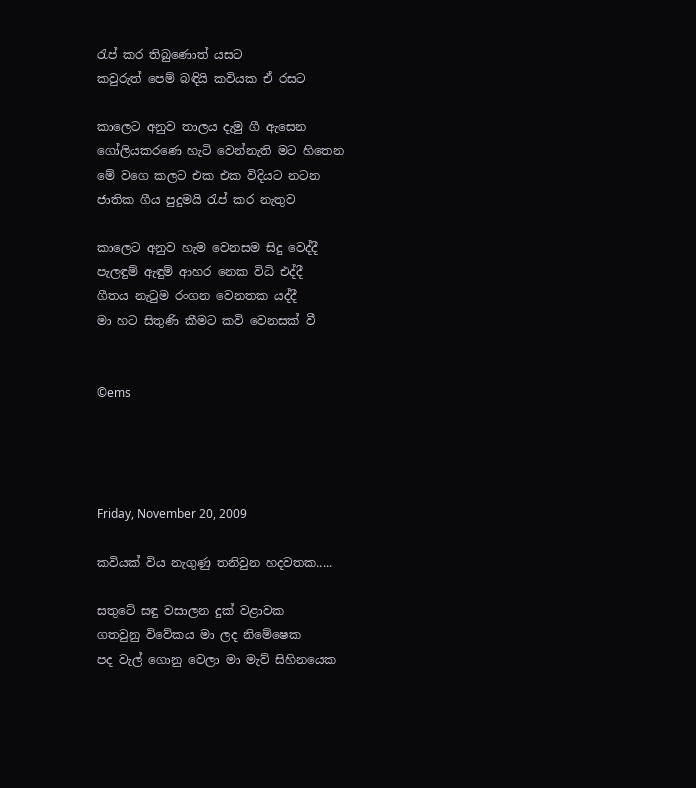රැප් කර තිබුණොත් යසට
කවුරුත් පෙම් බඳියි කවියක ඒ රසට

කාලෙට අනුව තාලය දැමු ගී ඇසෙන
ගෝලියකරණෙ හැටි වෙන්නැති මට හිතෙන
මේ වගෙ කලට එක එක විදියට නටන
ජාතික ගීය පුදුමයි රැප් කර නැතුව

කාලෙට අනුව හැම වෙනසම සිදු වෙද්දී
පැලඳුම් ඇඳුම් ආහර නෙක විධි එද්දී
ගීතය නැටුම රංගන වෙනතක යද්දී
මා හට සිතුණි කීමට කවි වෙනසක් වී


©ems




Friday, November 20, 2009

කවියක් විය නැගුණු තනිවුන හදවතක.....

සතුටේ සඳු වසාලන දුක් වළාවක
ගතවුනු විවේකය මා ලද නිමේෂෙක
පද වැල් ගොනු වෙලා මා මැව් සිහිනයෙක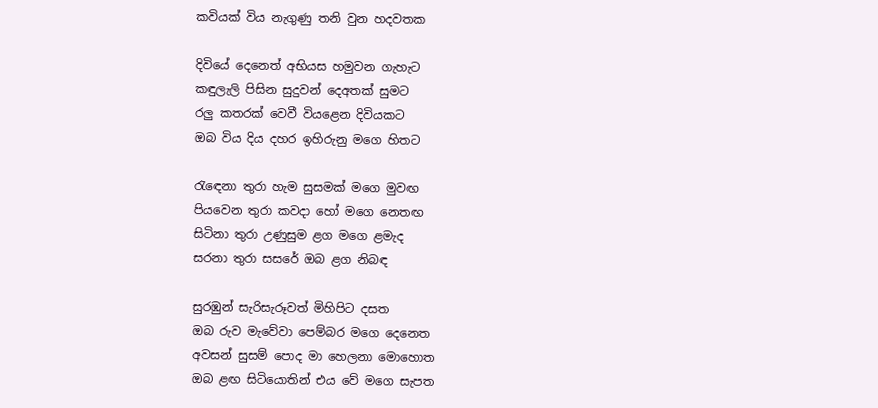කවියක් විය නැගුණු තනි වුන හදවතක

දිවියේ දෙනෙත් අභියස හමුවන ගැහැට
කඳුලැලි පිසින සුදුවන් දෙඅතක් සුමට
රලු කතරක් වෙවී වියළෙන දිවියකට
ඔබ විය දිය දහර ඉහිරුනු මගෙ හිතට

රැඳෙනා තුරා හැම සුසමක් මගෙ මුවඟ
පියවෙන තුරා කවදා හෝ මගෙ නෙතඟ
සිටිනා තුරා උණුසුම ළග මගෙ ළමැද
සරනා තුරා සසරේ ඔබ ළග නිබඳ

සුරඹුන් සැරිසැරූවත් මිහිපිට දසත
ඔබ රුව මැවේවා පෙම්බර මගෙ දෙනෙත
අවසන් සුසම් පොද මා හෙලනා මොහොත
ඔබ ළඟ සිටියොතින් එය වේ මගෙ සැපත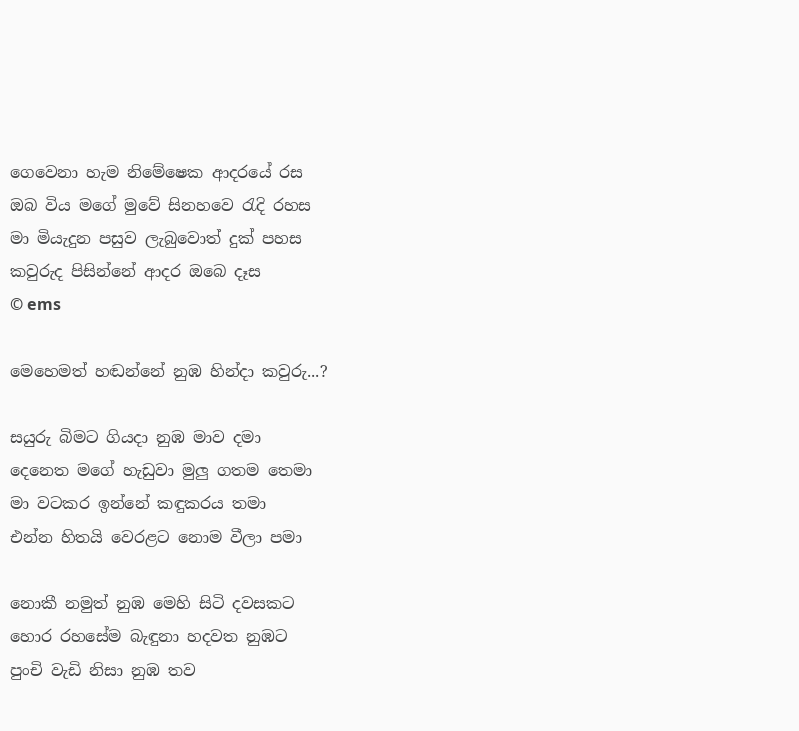ගෙවෙනා හැම නිමේෂෙක ආදරයේ රස
ඔබ විය මගේ මුවේ සිනහවෙ රැදි රහස
මා මියැදුන පසුව ලැබුවොත් දුක් පහස
කවුරුද පිසින්නේ ආදර ඔබෙ දෑස
© ems

මෙහෙමත් හඬන්නේ නුඹ හින්දා කවුරු...?

සයුරු බිමට ගියදා නුඹ මාව දමා
දෙනෙත මගේ හැඩුවා මුලු ගතම තෙමා
මා වටකර ඉන්නේ කඳුකරය තමා
එන්න හිතයි වෙරළට නොම වීලා පමා

නොකී නමුත් නුඹ මෙහි සිටි දවසකට
හොර රහසේම බැඳුනා හදවත නුඹට
පුංචි වැඩි නිසා නුඹ තව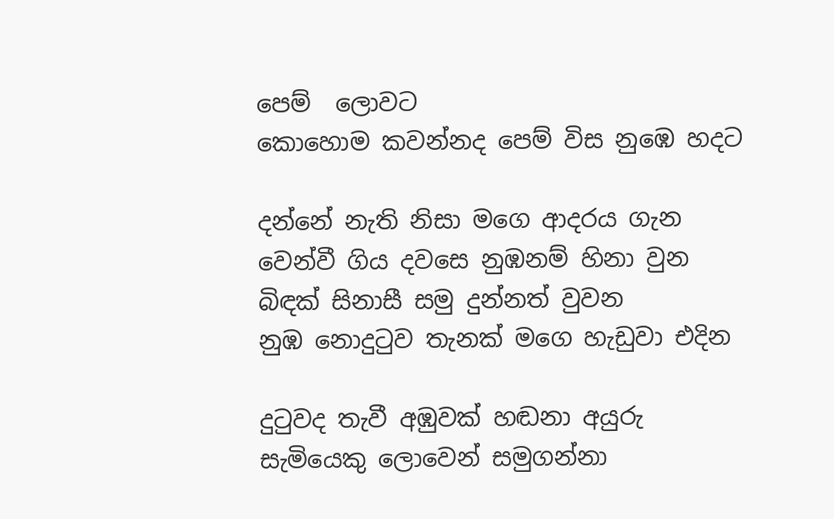පෙම් ‍ ලොවට
කොහොම කවන්නද පෙම් විස නුඹෙ හදට

දන්නේ නැති නිසා මගෙ ආදරය ගැන
වෙන්වී ගිය දවසෙ නුඹනම් හිනා වුන
බිඳක් සිනාසී සමු දුන්නත් වුවන
නුඹ නොදුටුව තැනක් මගෙ හැඩුවා එදින

දුටුවද තැවී අඹුවක් හඬනා අයුරු
සැමියෙකු ලොවෙන් සමුගන්නා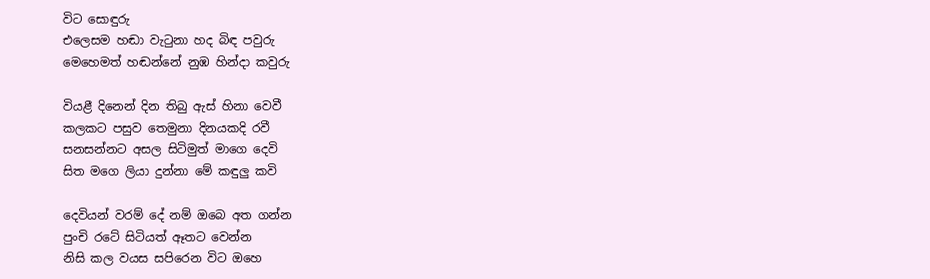විට සොඳුරු
එලෙසම හඬා වැටුනා හද බිඳ පවුරු
මෙහෙමත් හඬන්නේ නුඹ හින්දා කවුරු

වියළී දිනෙන් දින තිබු ඇස් හිනා වෙවී
කලකට පසුව තෙමුනා දිනයකදි රවී
සනසන්නට අසල සිටිමුත් මාගෙ දෙවි
සිත මගෙ ලියා දුන්නා මේ කඳුලු කවි

දෙවියන් වරම් දේ නම් ඔබෙ අත ගන්න
පුංචි රටේ සිටියත් ඈතට වෙන්න
නිසි කල වයස සපිරෙන විට ඔහෙ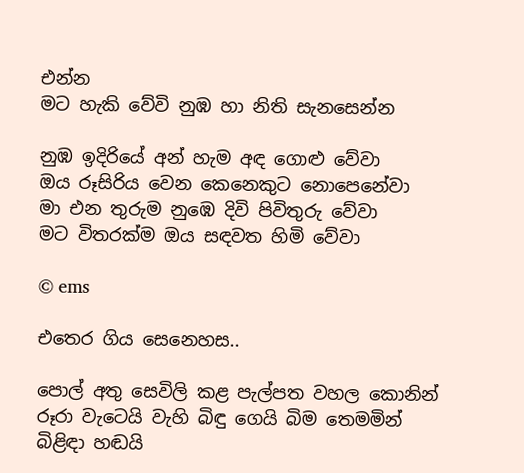එන්න
මට හැකි වේවි නුඹ හා නිති සැනසෙන්න

නුඹ ඉදිරියේ අන් හැම අඳ ගොළු වේවා
ඔය රූසිරිය වෙන කෙනෙකුට නොපෙනේවා
මා එන තුරුම නුඹෙ දිවි පිවිතුරු වේවා
මට විතරක්ම ඔය සඳවත හිමි වේවා

© ems

එතෙර ගිය සෙනෙහස..

පොල් අතු සෙවිලි කළ පැල්පත වහල කොනින්
රූරා වැටෙයි වැහි බිඳු ගෙයි බිම තෙමමින්
බිළිඳා හඬයි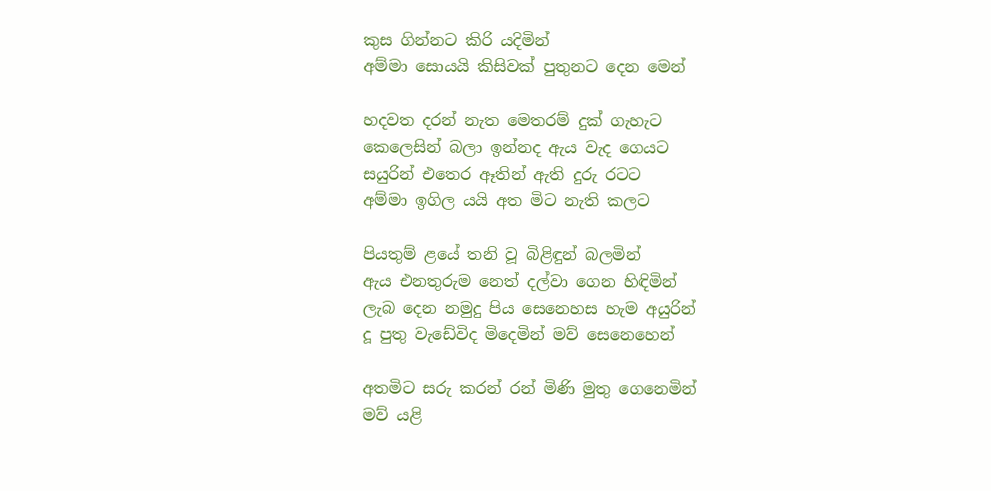කුස ගින්නට කිරි යදිමින්
අම්මා සොයයි කිසිවක් පුතුනට දෙන මෙන්

හදවත දරන් නැත මෙතරම් දුක් ගැහැට
කෙලෙසින් බලා ඉන්නද ඇය වැද ගෙයට
සයුරින් එතෙර ඈතින් ඇති දුරු රටට
අම්මා ඉගිල යයි අත මිට නැති කලට

පියතුම් ළයේ තනි වූ බිළිඳුන් බලමින්
ඇය එනතුරුම නෙත් දල්වා ගෙන හිඳිමින්
ලැබ දෙන නමුදු පිය සෙනෙහස හැම අයුරින්
දූ පුතු වැඩේවිද මිදෙමින් මව් සෙනෙහෙන්

අතමිට සරු කරන් රන් මිණි මුතු ගෙනෙමින්
මව් යළි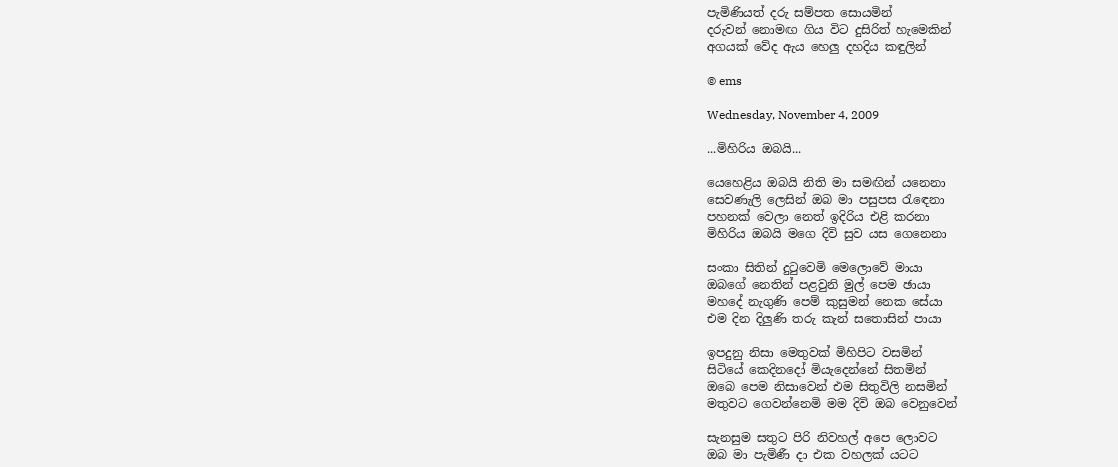පැමිණියත් දරු සම්පත සොයමින්
දරුවන් නොමඟ ගිය විට දුසිරිත් හැමෙකින්
අගයක් වේද ඇය හෙලු දහදිය කඳුලින්

© ems

Wednesday, November 4, 2009

...මිහිරිය ඔබයි...

යෙහෙළිය ඔබයි නිති මා සමඟින් යනෙනා
සෙවණැලි ලෙසින් ඔබ මා පසුපස රැ‍ඳෙනා
පහනක් වෙලා නෙත් ඉදිරිය එළි කරනා
මිහිරිය ඔබයි මගෙ දිවි සුව යස ගෙනෙනා

සංකා සිතින් දුටුවෙමි මෙලොවේ මායා
ඔබගේ නෙතින් පළවුනි මුල් පෙම ඡායා
මහදේ නැගුණි පෙම් කුසුමන් නෙක සේයා
එම දින දිලුණි තරු කැන් සතොසින් පායා

ඉපදුනු නිසා මෙතුවක් මිහිපිට වසමින්
සිටියේ කෙදිනදෝ මියැදෙන්නේ සිතමින්
ඔබෙ පෙම නිසාවෙන් එම සිතුවිලි නසමින්
මතුවට ගෙවන්නෙමි මම දිවි ඔබ වෙනුවෙන්

සැනසුම සතුට පිරි නිවහල් අපෙ ලොවට
ඔබ මා පැමිණී දා එක වහලක් යටට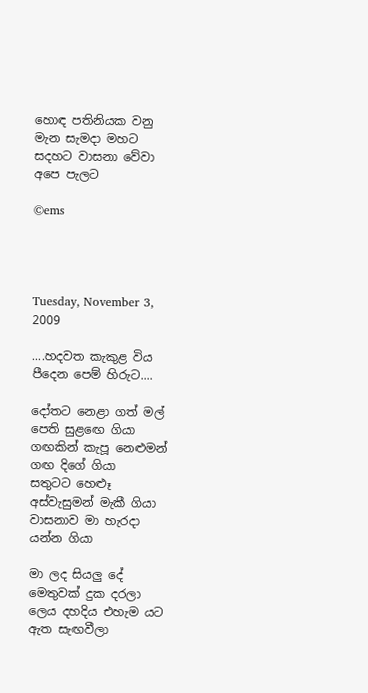හොඳ පතිනියක වනු මැන සැමදා මහට
සදහට වාසනා වේවා අපෙ පැලට

©ems




Tuesday, November 3, 2009

....හදවත කැකුළ විය පීදෙන පෙම් හිරුට....

දෝතට නෙළා ගත් මල් පෙති සුළඟෙ ගියා
ගඟකින් කැපූ නෙළුමන් ගඟ දිගේ ගියා
සතුටට හෙළූ අස්වැසුමන් මැකී ගියා
වාසනාව මා හැරදා යන්න ගියා

මා ලද සියලු දේ මෙතුවක් දුක දරලා
ලෙය දහදිය එහැම යට ඇත සැඟවීලා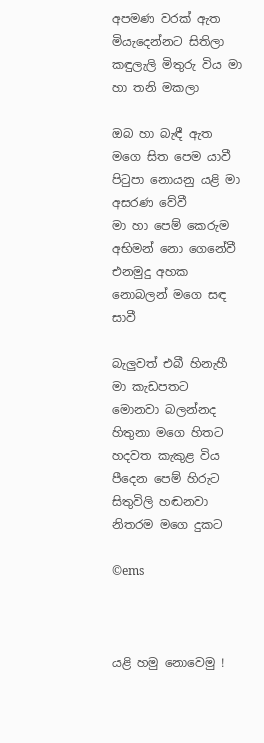අපමණ වරක් ඇත මියැදෙන්නට සිතිලා
කඳුලැලි මිතුරු විය මා හා තනි මකලා

ඔබ හා බැඳී ඇත මගෙ සිත පෙම යාවී
පිටුපා නොයනු යළි මා අසරණ වේවී
මා හා පෙම් කෙරුම අභිමන් නො ගෙනේවී
එනමුදු අහක නොබලන් මගෙ සඳ සාවී

බැලුවත් එබී හිනැහී මා කැඩපතට
මොනවා බලන්නද හිතුනා මගෙ හිතට
හදවත කැකුළ විය පීදෙන පෙම් හිරුට
සිතුවිලි හඬනවා නිතරම මගෙ දුකට

©ems



යළි හමු නොවෙමු !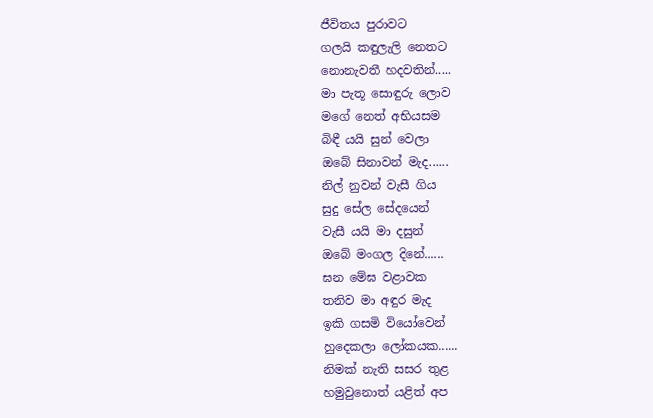ජීවිතය පුරාවට
ගලයි කඳුලැලි නෙතට
නොනැවතී හදවතින්.....
මා පැතූ සොඳුරු ලොව
මගේ නෙත් අභියසම
බිඳී යයි සුන් වෙලා
ඔබේ සිනාවන් මැද......
නිල් නුවන් වැසී ගිය
සුදු සේල සේදයෙන්
වැසී යයි මා දසුන්
ඔබේ මංගල දිනේ......
ඝන මේඝ වළාවක
තනිව මා අඳුර මැද
ඉකි ගසමි වියෝවෙන්
හුදෙකලා ලෝකයක......
නිමක් නැති සසර තුළ
හමුවුනොත් යළිත් අප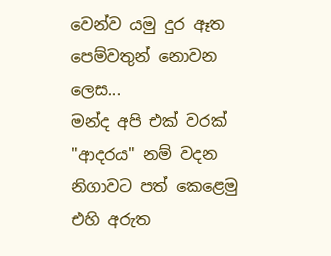වෙන්ව යමු දුර ඈත
පෙම්වතුන් නොවන ලෙස...
මන්ද අපි එක් වරක්
"ආදරය" නම් වදන
නිගාවට පත් කෙළෙමු
එහි අරුත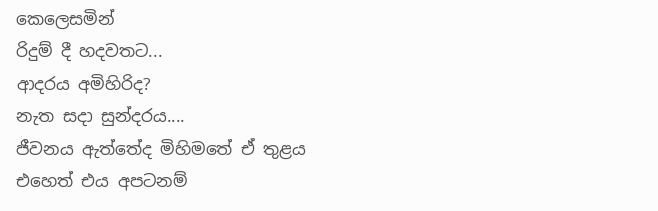කෙලෙසමින්
රිදුම් දී හදවතට...
ආදරය අමිහිරිද?
නැත සදා සුන්දරය....
ජීවනය ඇත්තේද මිහිමතේ ඒ තුළය
එහෙත් එය අපටනම්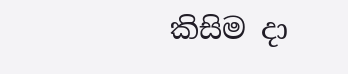කිසිම දා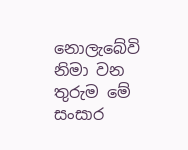නොලැබේවි
නිමා වන තුරුම මේ
සංසාර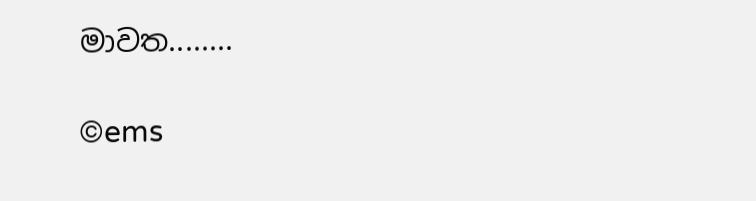මාවත........

©ems